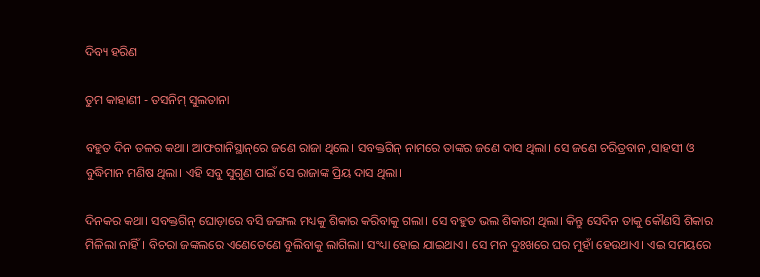ଦିବ୍ୟ ହରିଣ

ତୁମ କାହାଣୀ - ତସନିମ୍ ସୁଲତାନା

ବହୁତ ଦିନ ତଳର କଥା। ଆଫଗାନିସ୍ଥାନ୍‌ରେ ଜଣେ ରାଜା ଥିଲେ। ସବକ୍ତଗିନ୍‌ ନାମରେ ତାଙ୍କର ଜଣେ ଦାସ ଥିଲା। ସେ ଜଣେ ଚରିତ୍ରବାନ ,ସାହସୀ ଓ ବୁଦ୍ଧିମାନ ମଣିଷ ଥିଲା। ଏହି ସବୁ ସୁଗୁଣ ପାଇଁ ସେ ରାଜାଙ୍କ ପ୍ରିୟ ଦାସ ଥିଲା।

ଦିନକର କଥା। ସବକ୍ତଗିନ୍ ଘୋଡ଼ାରେ ବସି ଜଙ୍ଗଲ ମଧ୍ୟକୁ ଶିକାର କରିବାକୁ ଗଲା। ସେ ବହୁତ ଭଲ ଶିକାରୀ ଥିଲା। କିନ୍ତୁ ସେଦିନ ତାକୁ କୌଣସି ଶିକାର ମିଳିଲା ନାହିଁ। ବିଚରା ଜଙ୍କଲରେ ଏଣେତେଣେ ବୁଲିବାକୁ ଲାଗିଲା। ସଂଧ୍ୟା ହୋଇ ଯାଇଥାଏ। ସେ ମନ ଦୁଃଖରେ ଘର ମୁହାଁ ହେଉଥାଏ। ଏଇ ସମୟରେ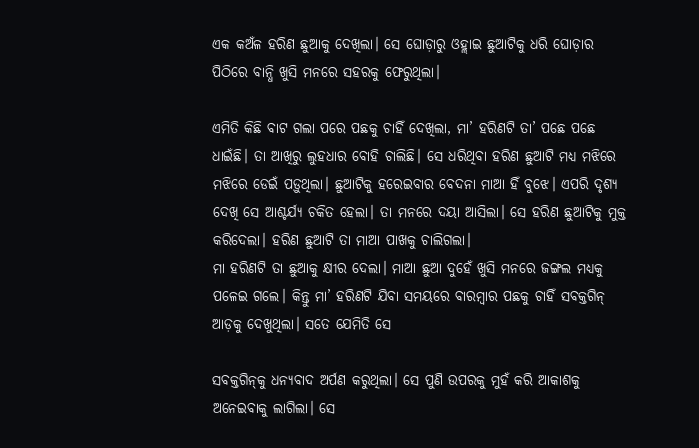ଏକ କଅଁଳ ହରିଣ ଛୁଆକୁ ଦେଖିଲା। ସେ ଘୋଡ଼ାରୁ ଓହ୍ଲାଇ ଛୁଆଟିକୁ ଧରି ଘୋଡ଼ାର ପିଠିରେ ବାନ୍ଧି ଖୁସି ମନରେ ସହରକୁ ଫେରୁଥିଲା।

ଏମିତି କିଛି ବାଟ ଗଲା ପରେ ପଛକୁ ଚାହିଁ ଦେଖିଲା, ମା’ ହରିଣଟି ତା’ ପଛେ ପଛେ ଧାଇଁଛି। ତା ଆଖିରୁ ଲୁହଧାର ବୋହି ଚାଲିଛି। ସେ ଧରିଥିବା ହରିଣ ଛୁଆଟି ମଧ୍ୟ ମଝିରେ ମଝିରେ ଡେଇଁ ପଡ଼ୁଥିଲା। ଛୁଆଟିକୁ ହରେଇବାର ବେଦନା ମାଆ ହିଁ ବୁଝେ। ଏପରି ଦୃଶ୍ୟ ଦେଖି ସେ ଆଶ୍ଚର୍ଯ୍ୟ ଚକିତ ହେଲା। ତା ମନରେ ଦୟା ଆସିଲା। ସେ ହରିଣ ଛୁଆଟିକୁ ମୁକ୍ତ କରିଦେଲା। ହରିଣ ଛୁଆଟି ତା ମାଆ ପାଖକୁ ଚାଲିଗଲା।
ମା ହରିଣଟି ତା ଛୁଆକୁ କ୍ଷୀର ଦେଲା। ମାଆ ଛୁଆ ଦୁହେଁ ଖୁସି ମନରେ ଜଙ୍ଗଲ ମଧ୍ୟକୁ ପଳେଇ ଗଲେ। କିନ୍ତୁ ମା’ ହରିଣଟି ଯିବା ସମୟରେ ବାରମ୍ବାର ପଛକୁ ଚାହିଁ ସବକ୍ତଗିନ୍‌ ଆଡ଼କୁ ଦେଖୁଥିଲା। ସତେ ଯେମିତି ସେ

ସବକ୍ତଗିନ୍‌କୁ ଧନ୍ୟବାଦ ଅର୍ପଣ କରୁଥିଲା। ସେ ପୁଣି ଉପରକୁ ମୁହଁ କରି ଆକାଶକୁ ଅନେଇବାକୁ ଲାଗିଲା। ସେ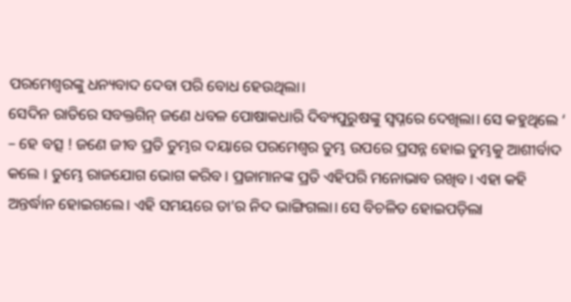ପରମେଶ୍ବରଙ୍କୁ ଧନ୍ୟବାଦ ଦେବା ପରି ବୋଧ ହେଉଥିଲା।
ସେଦିନ ରାତିରେ ସବକ୍ତଗିନ୍‌ ଜଣେ ଧବଳ ପୋଷାକଧାରି ଦିବ୍ୟପୁରୁଷଙ୍କୁ ସ୍ବପ୍ନରେ ଦେଖିଲା। ସେ କହୁଥିଲେ ‘ – ହେ ବତ୍ସ ! ଜଣେ ଜୀବ ପ୍ରତି ତୁମ୍ଭର ଦୟାରେ ପରମେଶ୍ବର ତୁମ୍ଭ ଉପରେ ପ୍ରସନ୍ନ ହୋଇ ତୁମ୍ଭକୁ ଆଶୀର୍ବାଦ କଲେ । ତୁମ୍ଭେ ରାଜଯୋଗ ଭୋଗ କରିବ। ପ୍ରଜାମାନଙ୍କ ପ୍ରତି ଏହିପରି ମନୋଭାବ ରଖିବ। ଏହା କହି ଅନ୍ତର୍ଦ୍ଧାନ ହୋଇଗଲେ। ଏହି ସମୟରେ ତା’ର ନିଦ ଭାଙ୍ଗିଗଲା। ସେ ବିଚଳିତ ହୋଇପଡ଼ିଲା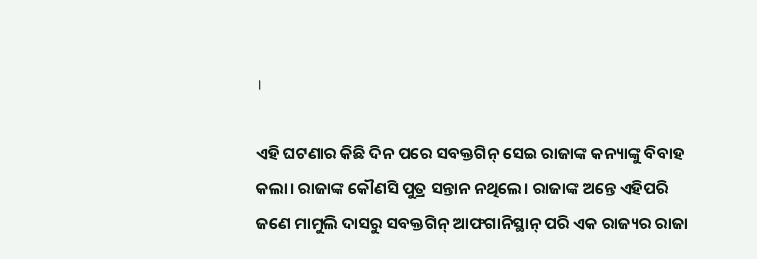।

ଏହି ଘଟଣାର କିଛି ଦିନ ପରେ ସବକ୍ତଗିନ୍‌ ସେଇ ରାଜାଙ୍କ କନ୍ୟାଙ୍କୁ ବିବାହ କଲା। ରାଜାଙ୍କ କୌଣସି ପୁତ୍ର ସନ୍ତାନ ନଥିଲେ। ରାଜାଙ୍କ ଅନ୍ତେ ଏହିପରି ଜଣେ ମାମୁଲି ଦାସରୁ ସବକ୍ତଗିନ୍‌ ଆଫଗାନିସ୍ଥାନ୍‌ ପରି ଏକ ରାଜ୍ୟର ରାଜା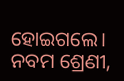ହୋଇଗଲେ।
ନବମ ଶ୍ରେଣୀ,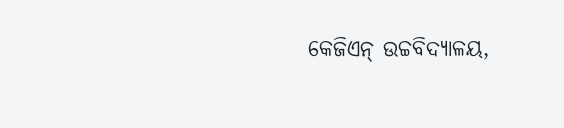କେଜିଏନ୍ ଉଚ୍ଚବିଦ୍ୟାଳୟ,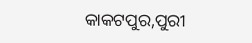କାକଟପୁର,ପୁରୀ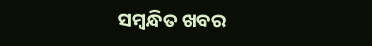ସମ୍ବନ୍ଧିତ ଖବର